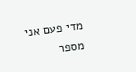מדי פעם אני מספר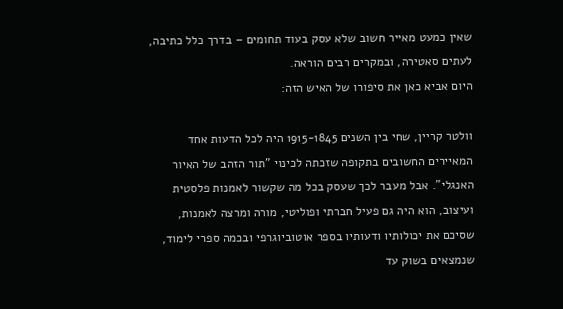שאין כמעט מאייר חשוב שלא עסק בעוד תחומים – בדרך כלל כתיבה, לעתים סאטירה, ובמקרים רבים הוראה.
היום אביא כאן את סיפורו של האיש הזה:

וולטר קריין, שחי בין השנים 1915-1845 היה לכל הדעות אחד המאיירים החשובים בתקופה שזכתה לכינוי "תור הזהב של האיור האנגלי". אבל מעבר לכך שעסק בכל מה שקשור לאמנות פלסטית ועיצוב, הוא היה גם פעיל חברתי ופוליטי, מורה ומרצה לאמנות, שסיכם את יכולותיו ודעותיו בספר אוטוביוגרפי ובכמה ספרי לימוד, שנמצאים בשוק עד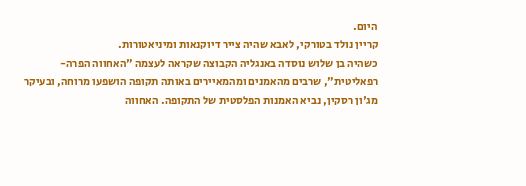היום.
קריין נולד בטורקי, לאבא שהיה צייר דיוקנאות ומיניאטורות.
כשהיה בן שלוש נוסדה באנגליה הקבוצה שקראה לעצמה "האחווה הפרה-רפאליטית", שרבים מהאמנים ומהמאיירים באותה תקופה הושפעו מרוחה, ובעיקר מג'ון רסקין, נביא האמנות הפלסטית של התקופה. האחווה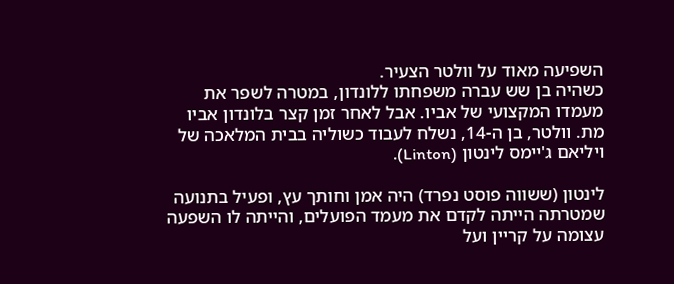השפיעה מאוד על וולטר הצעיר.
כשהיה בן שש עברה משפחתו ללונדון, במטרה לשפר את מעמדו המקצועי של אביו. אבל לאחר זמן קצר בלונדון אביו מת. וולטר, בן ה-14, נשלח לעבוד כשוליה בבית המלאכה של ויליאם ג'יימס לינטון (Linton).

לינטון (ששווה פוסט נפרד) היה אמן וחותך עץ, ופעיל בתנועה שמטרתה הייתה לקדם את מעמד הפועלים, והייתה לו השפעה עצומה על קריין ועל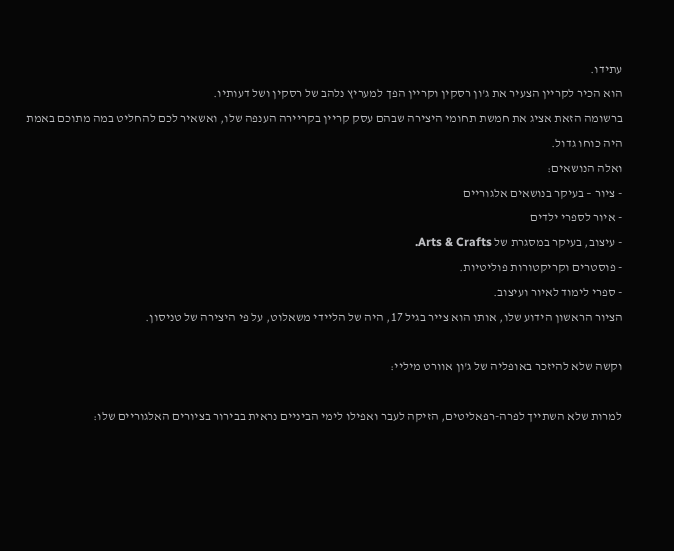עתידו.
הוא הכיר לקריין הצעיר את ג'ון רסקין וקריין הפך למעריץ נלהב של רסקין ושל דעותיו.
ברשומה הזאת אציג את חמשת תחומי היצירה שבהם עסק קריין בקריירה הענפה שלו, ואשאיר לכם להחליט במה מתוכם באמת היה כוחו גדול.
ואלה הנושאים:
- ציור – בעיקר בנושאים אלגוריים
- איור לספרי ילדים
- עיצוב, בעיקר במסגרת של Arts & Crafts.
- פוסטרים וקריקטורות פוליטיות.
- ספרי לימוד לאיור ועיצוב.
הציור הראשון הידוע שלו, אותו הוא צייר בגיל 17, היה של הליידי משאלוט, על פי היצירה של טניסון.

וקשה שלא להיזכר באופליה של ג'ון אוורט מיליי:

למרות שלא השתייך לפרה-רפאליטים, הזיקה לעבר ואפילו לימי הביניים נראית בבירור בציורים האלגוריים שלו: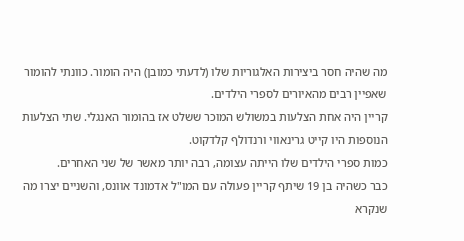מה שהיה חסר ביצירות האלגוריות שלו (לדעתי כמובן) היה הומור. כוונתי להומור שאפיין רבים מהאיורים לספרי הילדים.
קריין היה אחת הצלעות במשולש המוכר ששלט אז בהומור האנגלי. שתי הצלעות הנוספות היו קייט גרינאווי ורנדולף קלדקוט.
כמות ספרי הילדים שלו הייתה עצומה, רבה יותר מאשר של שני האחרים.
כבר כשהיה בן 19 שיתף קריין פעולה עם המו"ל אדמונד אוונס, והשניים יצרו מה שנקרא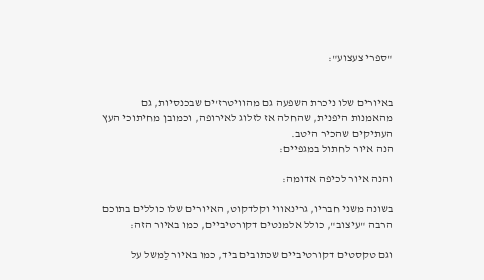"ספרי צעצוע":


באיורים שלו ניכרת השפעה גם מהוויטרז'ים שבכנסיות, גם מהאמנות היפנית, שהחלה אז לזלוג לאירופה, וכמובן מחיתוכי העץ העתיקים שהכיר היטב.
הנה איור לחתול במגפיים:

והנה איור לכיפה אדומה:

בשונה משני חבריו, גרינאווי וקלדקוט, האיורים שלו כוללים בתוכם הרבה "עיצוב", כולל אלמנטים דקורטיביים, כמו באיור הזה:

וגם טקסטים דקורטיביים שכתובים ביד, כמו באיור לַמשל על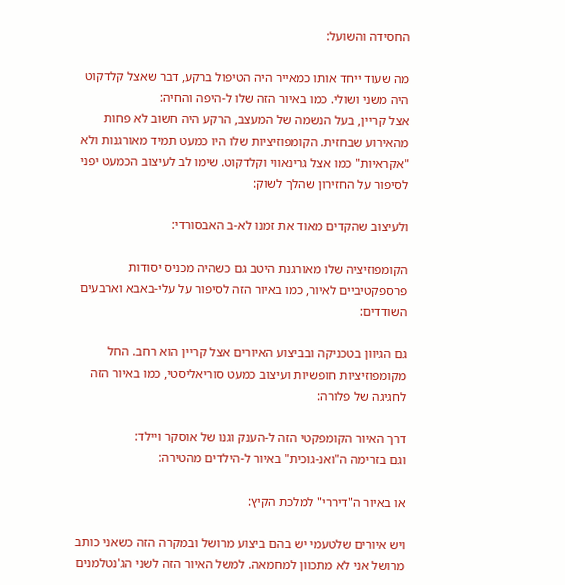החסידה והשועל:

מה שעוד ייחד אותו כמאייר היה הטיפול ברקע, דבר שאצל קלדקוט היה משני ושולי. כמו באיור הזה שלו ל-היפה והחיה:
אצל קריין, בעל הנשמה של המעצב, הרקע היה חשוב לא פחות מהאירוע שבחזית. הקומפוזיציות שלו היו כמעט תמיד מאורגנות ולא "אקראיות" כמו אצל גרינאווי וקלדקוט. שימו לב לעיצוב הכמעט יפני לסיפור על החזירון שהלך לשוק:

ולעיצוב שהקדים מאוד את זמנו לא-ב האבסורדי:

הקומפוזיציה שלו מאורגנת היטב גם כשהיה מכניס יסודות פרספקטיביים לאיור, כמו באיור הזה לסיפור על עלי-באבא וארבעים השודדים:

גם הגיוון בטכניקה ובביצוע האיורים אצל קריין הוא רחב. החל מקומפוזיציות חופשיות ועיצוב כמעט סוריאליסטי, כמו באיור הזה לחגיגה של פלורה:

דרך האיור הקומפקטי הזה ל-הענק וגנו של אוסקר ויילד:
וגם בזרימה ה"ואנ-גוכית" באיור ל-הילדים מהטירה:

או באיור ה"דיררי" למלכת הקיץ:

ויש איורים שלטעמי יש בהם ביצוע מרושל ובמקרה הזה כשאני כותב מרושל אני לא מתכוון למחמאה. למשל האיור הזה לשני הג'נטלמנים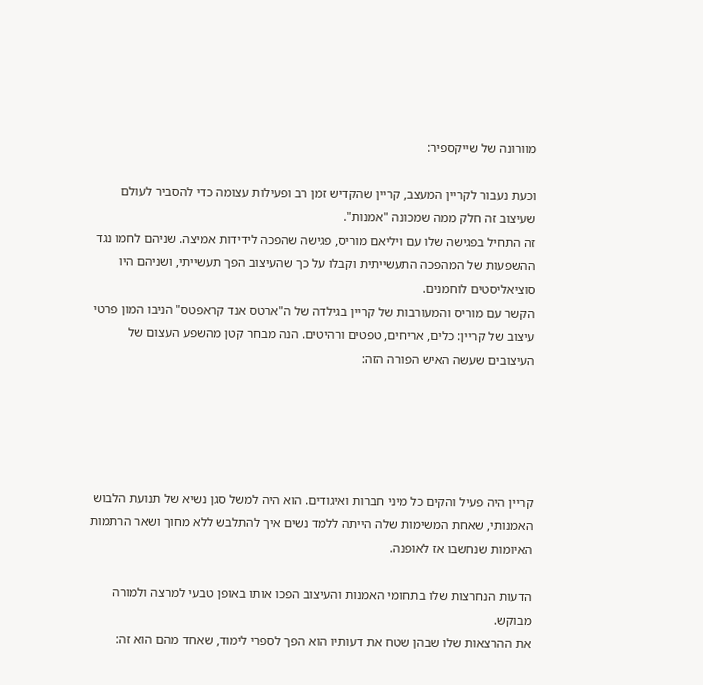מוורונה של שייקספיר:

וכעת נעבור לקריין המעצב, קריין שהקדיש זמן רב ופעילות עצומה כדי להסביר לעולם שעיצוב זה חלק ממה שמכונה "אמנות".
זה התחיל בפגישה שלו עם ויליאם מוריס, פגישה שהפכה לידידות אמיצה. שניהם לחמו נגד ההשפעות של המהפכה התעשייתית וקבלו על כך שהעיצוב הפך תעשייתי, ושניהם היו סוציאליסטים לוחמנים.
הקשר עם מוריס והמעורבות של קריין בגילדה של ה"ארטס אנד קראפטס" הניבו המון פרטי עיצוב של קריין: כלים, אריחים, טפטים ורהיטים. הנה מבחר קטן מהשפע העצום של העיצובים שעשה האיש הפורה הזה:





קריין היה פעיל והקים כל מיני חברות ואיגודים. הוא היה למשל סגן נשיא של תנועת הלבוש האמנותי, שאחת המשימות שלה הייתה ללמד נשים איך להתלבש ללא מחוך ושאר הרתמות האיומות שנחשבו אז לאופנה.

הדעות הנחרצות שלו בתחומי האמנות והעיצוב הפכו אותו באופן טבעי למרצה ולמורה מבוקש.
את ההרצאות שלו שבהן שטח את דעותיו הוא הפך לספרי לימוד, שאחד מהם הוא זה: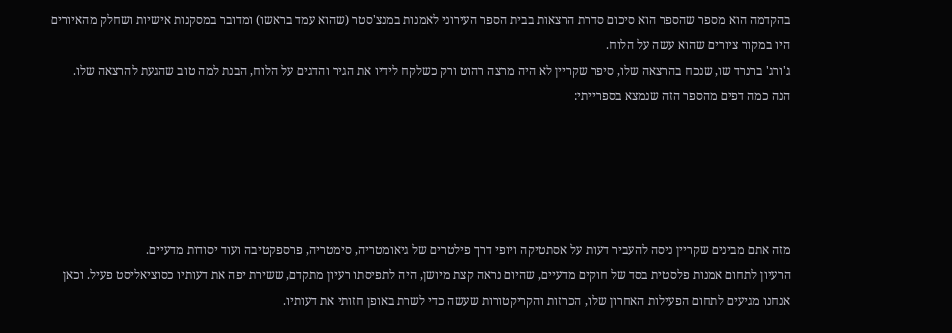בהקדמה הוא מספר שהספר הוא סיכום סדרת הרצאות בבית הספר העירוני לאמנות במנצ'סטר (שהוא עמד בראשו) ומדובר במסקנות אישיות ושחלק מהאיורים היו במקור ציורים שהוא עשה על הלוח.
ג'ורג' ברנרד שו, שנכח בהרצאה שלו, סיפר שקריין לא היה מרצה רהוט ורק כשלקח לידיו את הגיר והדגים על הלוח, הבנת למה טוב שהגעת להרצאה שלו.
הנה כמה דפים מהספר הזה שנמצא בספרייתי:





מזה אתם מבינים שקריין ניסה להעביר דעות על אסתטיקה ויופי דרך פילטרים של גיאומטריה, סימטריה, פרספקטיבה ועוד יסודות מדעיים.
הרעיון לתחום אמנות פלסטית בסד של חוקים מדעיים, שהיום נראה קצת מיושן, היה לתפיסתו רעיון מתקדם, ששירת יפה את דעותיו כסוציאליסט פעיל. וכאן אנחנו מגיעים לתחום הפעילות האחרון שלו, הכרזות והקריקטורות שעשה כדי לשרת באופן חזותי את דעותיו.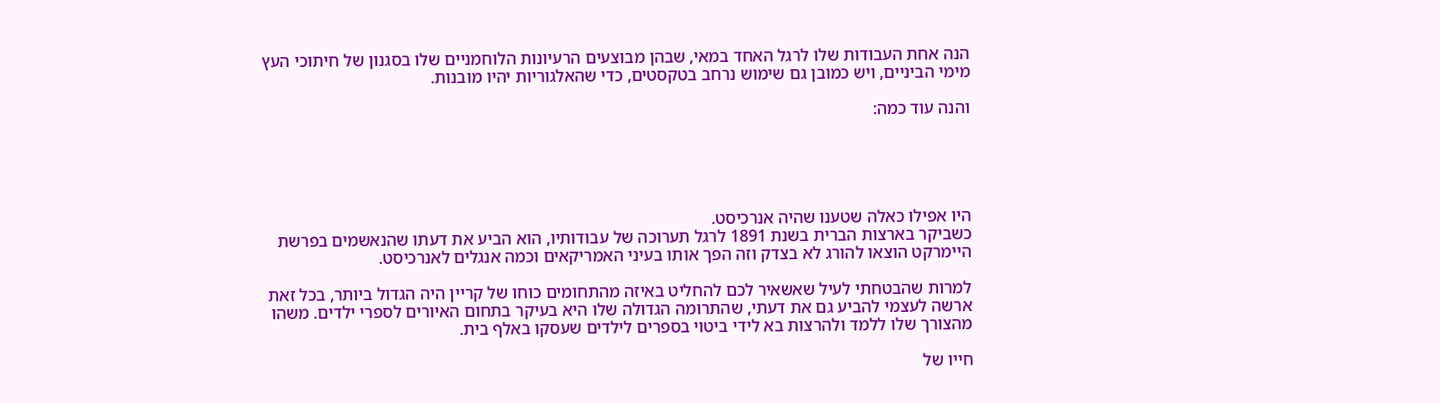הנה אחת העבודות שלו לרגל האחד במאי, שבהן מבוצעים הרעיונות הלוחמניים שלו בסגנון של חיתוכי העץ מימי הביניים, ויש כמובן גם שימוש נרחב בטקסטים, כדי שהאלגוריות יהיו מובנות.

והנה עוד כמה:





היו אפילו כאלה שטענו שהיה אנרכיסט.
כשביקר בארצות הברית בשנת 1891 לרגל תערוכה של עבודותיו, הוא הביע את דעתו שהנאשמים בפרשת היימרקט הוצאו להורג לא בצדק וזה הפך אותו בעיני האמריקאים וכמה אנגלים לאנרכיסט.

למרות שהבטחתי לעיל שאשאיר לכם להחליט באיזה מהתחומים כוחו של קריין היה הגדול ביותר, בכל זאת ארשה לעצמי להביע גם את דעתי, שהתרומה הגדולה שלו היא בעיקר בתחום האיורים לספרי ילדים. משהו מהצורך שלו ללמד ולהרצות בא לידי ביטוי בספרים לילדים שעסקו באלף בית.

חייו של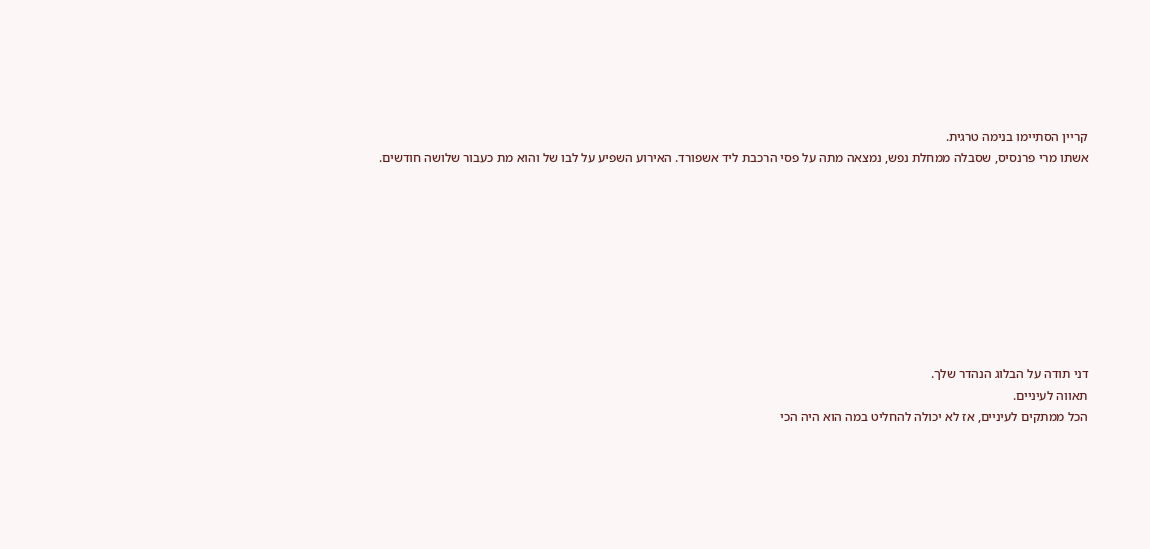קריין הסתיימו בנימה טרגית.
אשתו מרי פרנסיס, שסבלה ממחלת נפש, נמצאה מתה על פסי הרכבת ליד אשפורד. האירוע השפיע על לבו של והוא מת כעבור שלושה חודשים.









דני תודה על הבלוג הנהדר שלך.
תאווה לעיניים.
הכל ממתקים לעיניים, אז לא יכולה להחליט במה הוא היה הכי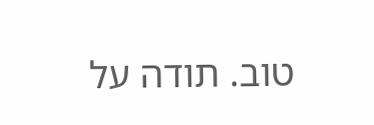טוב. תודה על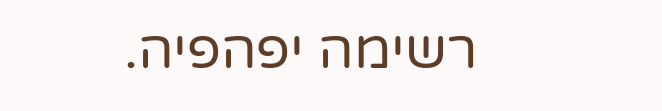רשימה יפהפיה.